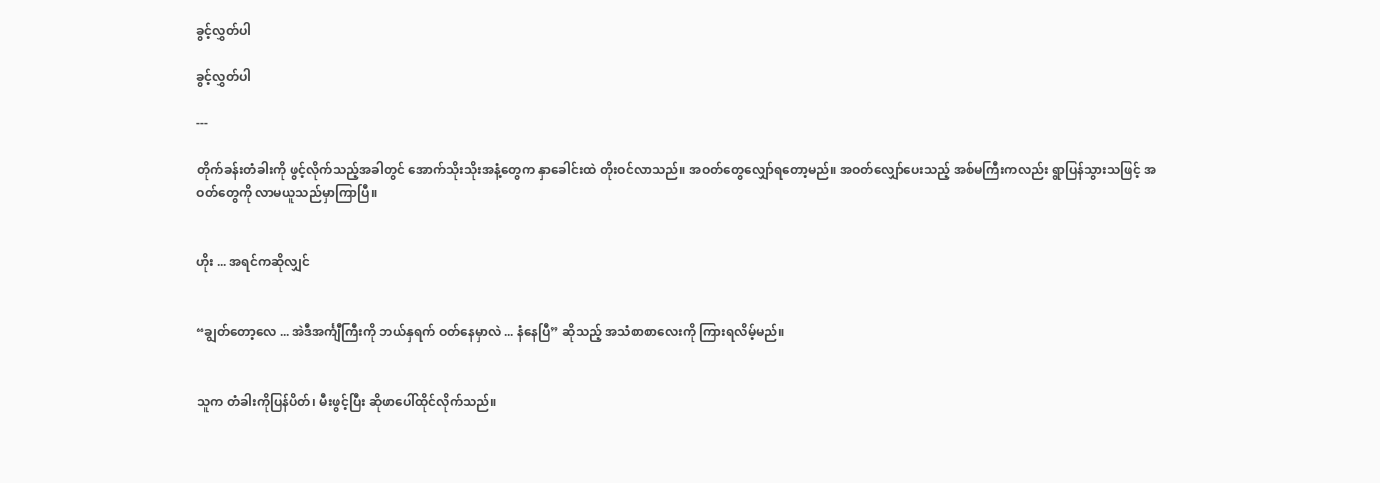ခွင့်လွှတ်ပါ

ခွင့်လွှတ်ပါ

---

တိုက်ခန်းတံခါးကို ဖွင့်လိုက်သည့်အခါတွင် အောက်သိုးသိုးအနံ့တွေက နှာခေါင်းထဲ တိုးဝင်လာသည်။ အဝတ်တွေလျှော်ရတော့မည်။ အဝတ်လျှော်ပေးသည့် အစ်မကြီးကလည်း ရွာပြန်သွားသဖြင့် အဝတ်တွေကို လာမယူသည်မှာကြာပြီ။


ဟိုး ... အရင်ကဆိုလျှင်


“ချွတ်တော့လေ ... အဲဒီအင်္ကျီကြီးကို ဘယ်နှရက် ဝတ်နေမှာလဲ ... နံနေပြီ” ဆိုသည့် အသံစာစာလေးကို ကြားရလိမ့်မည်။


သူက တံခါးကိုပြန်ပိတ်၊ မီးဖွင့်ပြီး ဆိုဖာပေါ်ထိုင်လိုက်သည်။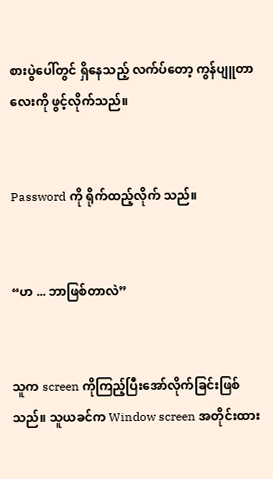စားပွဲပေါ်တွင် ရှိနေသည့် လက်ပ်တော့ ကွန်ပျူတာလေးကို ဖွင့်လိုက်သည်။


Password ကို ရိုက်ထည့်လိုက် သည်။


“ဟ ... ဘာဖြစ်တာလဲ”


သူက screen ကိုကြည့်ပြီးအော်လိုက်ခြင်းဖြစ်သည်။ သူယခင်က Window screen အတိုင်းထား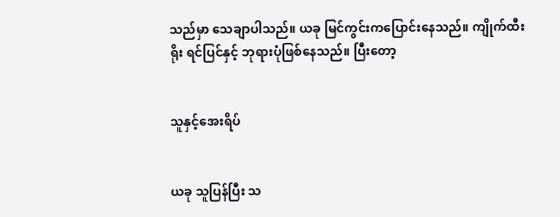သည်မှာ သေချာပါသည်။ ယခု မြင်ကွင်းကပြောင်းနေသည်။ ကျိုက်ထီးရိုး ရင်ပြင်နှင့် ဘုရားပုံဖြစ်နေသည်။ ပြီးတော့


သူနှင့်အေးရိပ်


ယခု သူပြန်ပြီး သ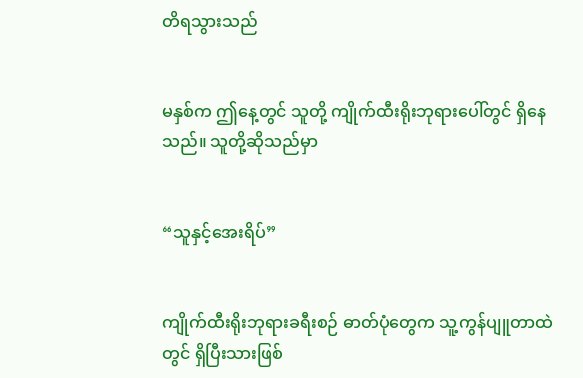တိရသွားသည်


မနှစ်က ဤနေ့တွင် သူတို့ ကျိုက်ထီးရိုးဘုရားပေါ်တွင် ရှိနေသည်။ သူတို့ဆိုသည်မှာ


“သူနှင့်အေးရိပ်”


ကျိုက်ထီးရိုးဘုရားခရီးစဉ် ဓာတ်ပုံတွေက သူ့ကွန်ပျူတာထဲတွင် ရှိပြီးသားဖြစ်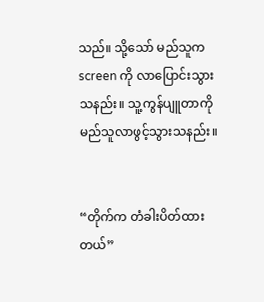သည်။ သို့သော် မည်သူက screen ကို လာပြောင်းသွားသနည်း။ သူ့ကွန်ပျူတာကို မည်သူလာဖွင့်သွားသနည်း။


“တိုက်က တံခါးပိတ်ထားတယ်”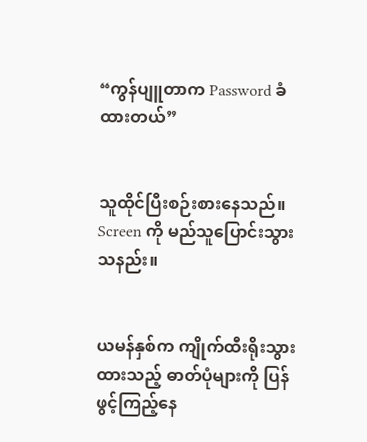“ကွန်ပျူတာက Password ခံထားတယ်”


သူထိုင်ပြီးစဉ်းစားနေသည်။ Screen ကို မည်သူပြောင်းသွားသနည်း။


ယမန်နှစ်က ကျိုက်ထီးရိုးသွားထားသည့် ဓာတ်ပုံများကို ပြန်ဖွင့်ကြည့်နေ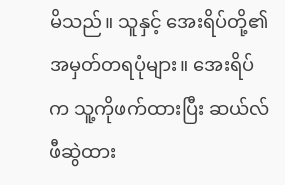မိသည်။ သူနှင့် အေးရိပ်တို့၏ အမှတ်တရပုံများ။ အေးရိပ်က သူ့ကိုဖက်ထားပြီး ဆယ်လ်ဖီဆွဲထား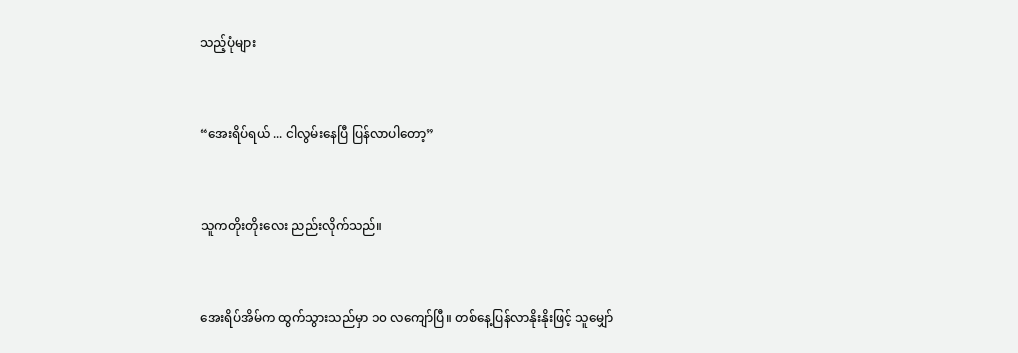သည့်ပုံများ


“အေးရိပ်ရယ် ... ငါလွမ်းနေပြီ ပြန်လာပါတော့”


သူကတိုးတိုးလေး ညည်းလိုက်သည်။


အေးရိပ်အိမ်က ထွက်သွားသည်မှာ ၁၀ လကျော်ပြီ။ တစ်နေ့ပြန်လာနိုးနိုးဖြင့် သူမျှော်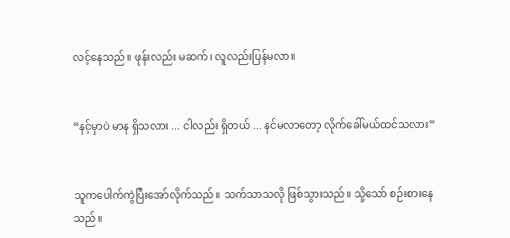လင့်နေသည်။ ဖုန်းလည်း မဆက်၊ လူလည်းပြန်မလာ။


“နင့်မှာပဲ မာန ရှိသလား ... ငါလည်း ရှိတယ် ... နင်မလာတော့ လိုက်ခေါ်မယ်ထင်သလား”


သူကပေါက်ကွဲပြီးအော်လိုက်သည်။ သက်သာသလို ဖြစ်သွားသည်။ သို့သော် စဉ်းစားနေသည်။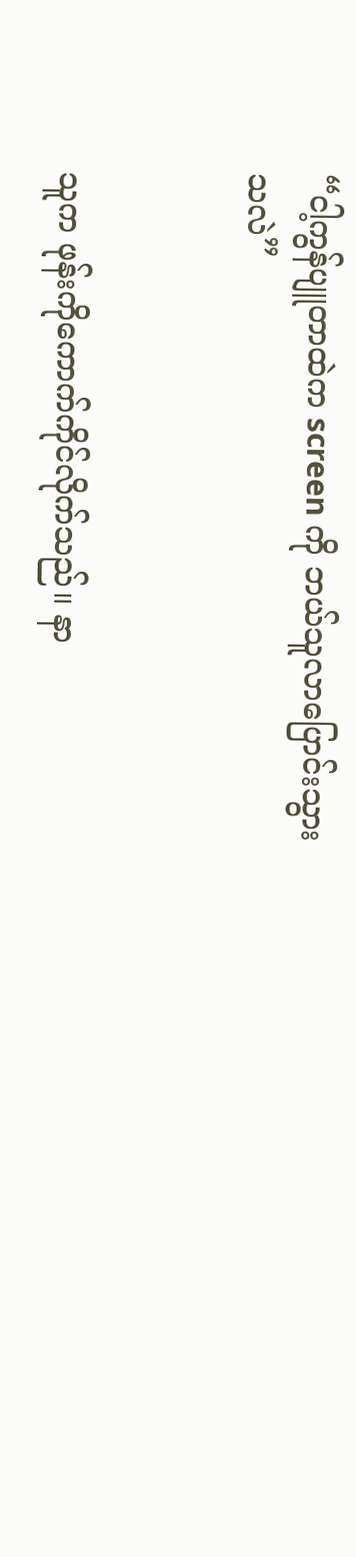“ငါ့ကွန်ပျူတာထဲက screen ကို ဘယ်သူလာပြောင်းသွားသလဲ”


သူက ဖုန်းကိုကောက်ကိုင်လိုက်သည်။ နာ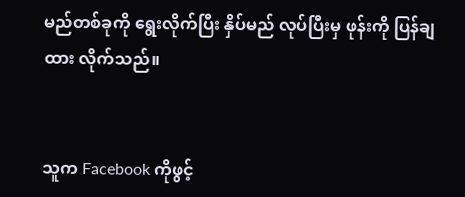မည်တစ်ခုကို ရွေးလိုက်ပြီး နှိပ်မည် လုပ်ပြီးမှ ဖုန်းကို ပြန်ချထား လိုက်သည်။


သူက Facebook ကိုဖွင့်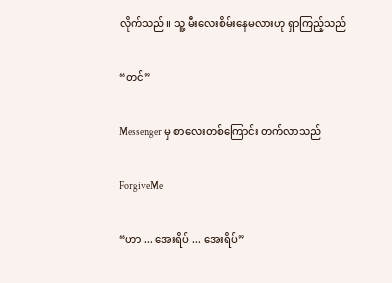လိုက်သည်။ သူ့ မီးလေးစိမ်းနေမလားဟု ရှာကြည့်သည်


“တင်”


Messenger မှ စာလေးတစ်ကြောင်း တက်လာသည်


ForgiveMe


“ဟာ ... အေးရိပ် ... အေးရိပ်”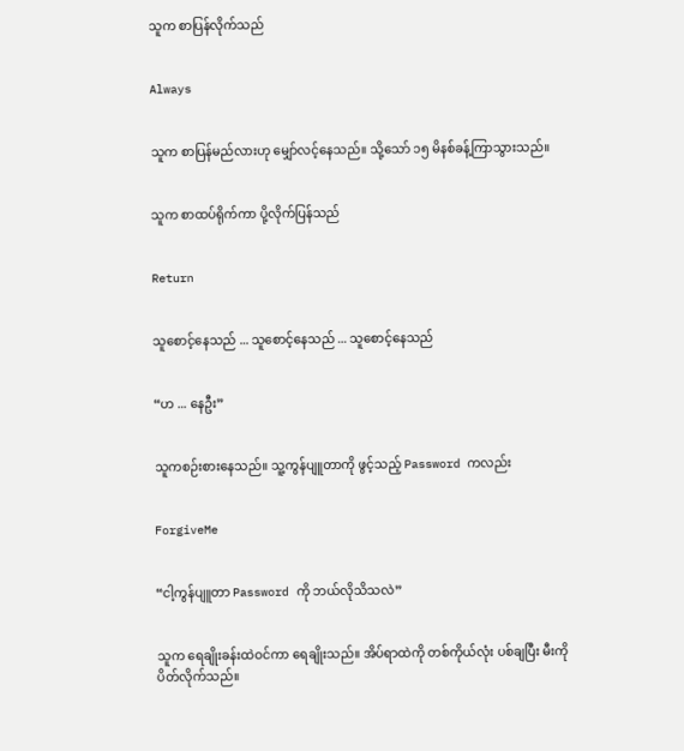သူက စာပြန်လိုက်သည်


Always


သူက စာပြန်မည်လားဟု မျှော်လင့်နေသည်။ သို့သော် ၁၅ မိနစ်ခန့်ကြာသွားသည်။


သူက စာထပ်ရိုက်ကာ ပို့လိုက်ပြန်သည်


Return


သူစောင့်နေသည် ... သူစောင့်နေသည် ... သူစောင့်နေသည်


“ဟ ... နေဦး”


သူကစဉ်းစားနေသည်။ သူ့ကွန်ပျူတာကို ဖွင့်သည့် Password ကလည်း


ForgiveMe


“ငါ့ကွန်ပျူတာ Password ကို ဘယ်လိုသိသလဲ”


သူက ရေချိုးခန်းထဲဝင်ကာ ရေချိုးသည်။ အိပ်ရာထဲကို တစ်ကိုယ်လုံး ပစ်ချပြီး မီးကို ပိတ်လိုက်သည်။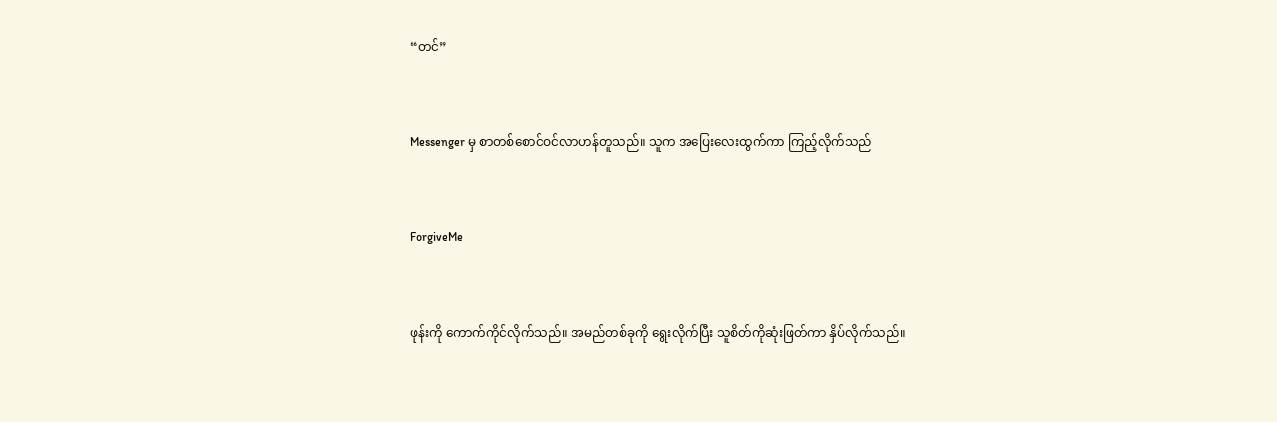“တင်”


Messenger မှ စာတစ်စောင်ဝင်လာဟန်တူသည်။ သူက အပြေးလေးထွက်ကာ ကြည့်လိုက်သည်


ForgiveMe


ဖုန်းကို ကောက်ကိုင်လိုက်သည်။ အမည်တစ်ခုကို ရွေးလိုက်ပြီး သူစိတ်ကိုဆုံးဖြတ်ကာ နှိပ်လိုက်သည်။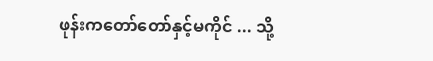ဖုန်းကတော်တော်နှင့်မကိုင် ... သို့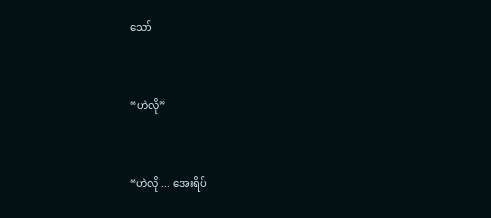သော်


“ဟဲလို”


“ဟဲလို ... အေးရိပ်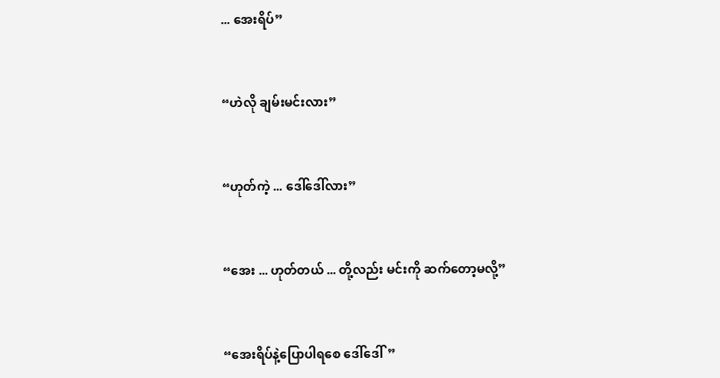... အေးရိပ်”


“ဟဲလို ချမ်းမင်းလား”


“ဟုတ်ကဲ့ ... ဒေါ်ဒေါ်လား”


“အေး ... ဟုတ်တယ် ... တို့လည်း မင်းကို ဆက်တော့မလို့”


“အေးရိပ်နဲ့ပြောပါရစေ ဒေါ်ဒေါ်”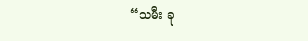“သမီး ခု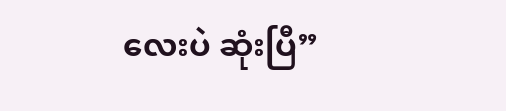လေးပဲ ဆုံးပြီ”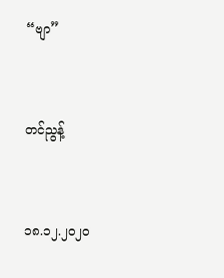“ဗျာ”


တင်ညွန့်


၁၈.၁၂.၂၀၂၀